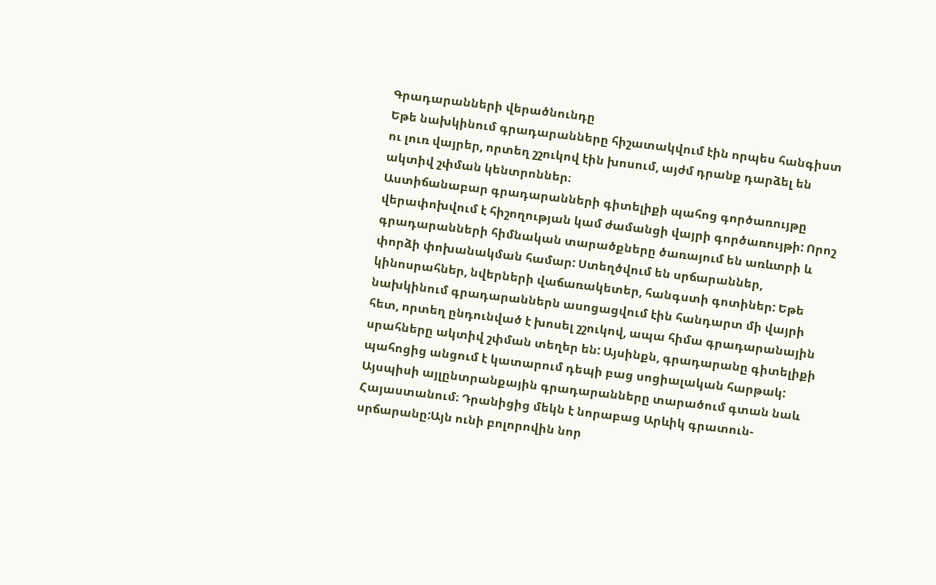Գրադարանների վերածնունդը
Եթե նախկինում գրադարանները հիշատակվում էին որպես հանգիստ ու լուռ վայրեր, որտեղ շշուկով էին խոսում, այժմ դրանք դարձել են ակտիվ շփման կենտրոններ։
Աստիճանաբար գրադարանների գիտելիքի պահոց գործառույթը վերափոխվում է հիշողության կամ ժամանցի վայրի գործառույթի: Որոշ գրադարանների հիմնական տարածքները ծառայում են առևտրի և փորձի փոխանակման համար: Ստեղծվում են սրճարաններ, կինոսրահներ, նվերների վաճառակետեր, հանգստի գոտիներ: Եթե նախկինում գրադարաններն ասոցացվում էին հանդարտ մի վայրի հետ, որտեղ ընդունված է խոսել շշուկով, ապա հիմա գրադարանային սրահները ակտիվ շփման տեղեր են: Այսինքն, գրադարանը գիտելիքի պահոցից անցում է կատարում դեպի բաց սոցիալական հարթակ:
Այսպիսի այլընտրանքային գրադարանները տարածում գտան նաև Հայաստանում։ Դրանիցից մեկն է նորաբաց Արևիկ գրատուն-սրճարանը:Այն ունի բոլորովին նոր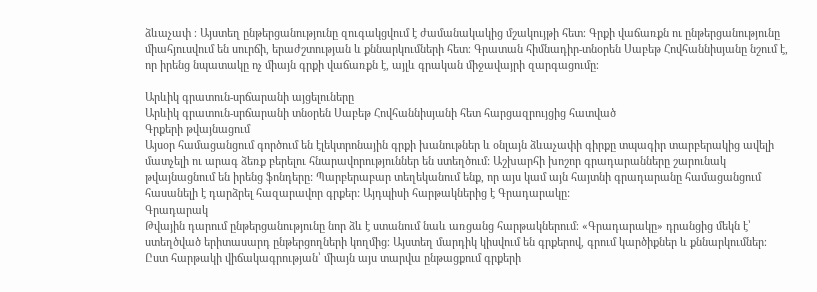ձևաչափ ։ Այստեղ ընթերցանությունը զուգակցվում է ժամանակակից մշակույթի հետ։ Գրքի վաճառքն ու ընթերցանությունը միահյուսվում են սուրճի, երաժշտության և քննարկումների հետ։ Գրատան հիմնադիր-տնօրեն Սաբեթ Հովհաննիսյանը նշում է, որ իրենց նպատակը ոչ միայն գրքի վաճառքն է, այլև գրական միջավայրի զարգացումը։

Արևիկ գրատուն-սրճարանի այցելուները
Արևիկ գրատուն-սրճարանի տնօրեն Սաբեթ Հովհաննիսյանի հետ հարցազրույցից հատված
Գրքերի թվայնացում
Այսօր համացանցում գործում են էլեկտրոնային գրքի խանութներ և օնլայն ձևաչափի գիրքը տպագիր տարբերակից ավելի մատչելի ու արագ ձեռք բերելու հնարավորություններ են ստեղծում: Աշխարհի խոշոր գրադարանները շարունակ թվայնացնում են իրենց ֆոնդերը: Պարբերաբար տեղեկանում ենք, որ այս կամ այն հայտնի գրադարանը համացանցում հասանելի է դարձրել հազարավոր գրքեր: Այդպիսի հարթակներից է Գրադարակը:
Գրադարակ
Թվային դարում ընթերցանությունը նոր ձև է ստանում նաև առցանց հարթակներում։ «Գրադարակը» դրանցից մեկն է՝ ստեղծված երիտասարդ ընթերցողների կողմից։ Այստեղ մարդիկ կիսվում են գրքերով, գրում կարծիքներ և քննարկումներ։ Ըստ հարթակի վիճակագրության՝ միայն այս տարվա ընթացքում գրքերի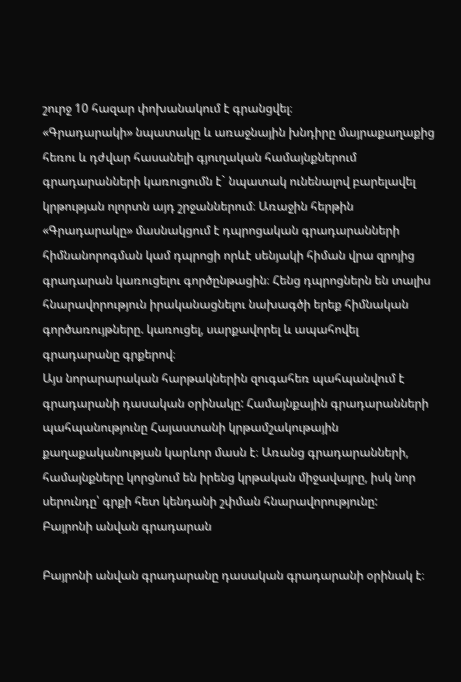շուրջ 10 հազար փոխանակում է գրանցվել։
«Գրադարակի» նպատակը և առաջնային խնդիրը մայրաքաղաքից հեռու և դժվար հասանելի գյուղական համայնքներում գրադարանների կառուցումն է` նպատակ ունենալով բարելավել կրթության ոլորտն այդ շրջաններում։ Առաջին հերթին «Գրադարակը» մասնակցում է դպրոցական գրադարանների հիմնանորոգման կամ դպրոցի որևէ սենյակի հիման վրա զրոյից գրադարան կառուցելու գործընթացին։ Հենց դպրոցներն են տալիս հնարավորություն իրականացնելու նախագծի երեք հիմնական գործառույթները. կառուցել, սարքավորել և ապահովել գրադարանը գրքերով։
Այս նորարարական հարթակներին զուգահեռ պահպանվում է գրադարանի դասական օրինակը: Համայնքային գրադարանների պահպանությունը Հայաստանի կրթամշակութային քաղաքականության կարևոր մասն է։ Առանց գրադարանների, համայնքները կորցնում են իրենց կրթական միջավայրը, իսկ նոր սերունդը՝ գրքի հետ կենդանի շփման հնարավորությունը:
Բայրոնի անվան գրադարան

Բայրոնի անվան գրադարանը դասական գրադարանի օրինակ է։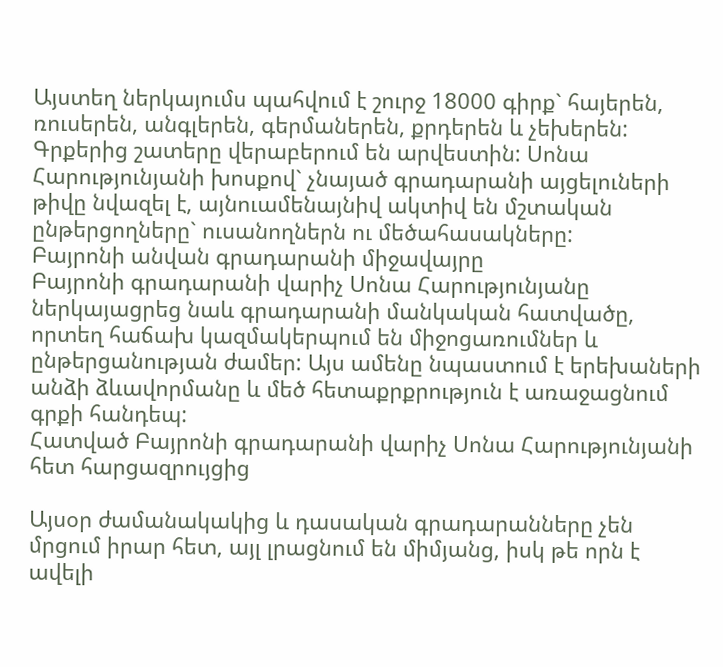Այստեղ ներկայումս պահվում է շուրջ 18000 գիրք` հայերեն, ռուսերեն, անգլերեն, գերմաներեն, քրդերեն և չեխերեն: Գրքերից շատերը վերաբերում են արվեստին: Սոնա Հարությունյանի խոսքով` չնայած գրադարանի այցելուների թիվը նվազել է, այնուամենայնիվ ակտիվ են մշտական ընթերցողները` ուսանողներն ու մեծահասակները:
Բայրոնի անվան գրադարանի միջավայրը
Բայրոնի գրադարանի վարիչ Սոնա Հարությունյանը ներկայացրեց նաև գրադարանի մանկական հատվածը, որտեղ հաճախ կազմակերպում են միջոցառումներ և ընթերցանության ժամեր: Այս ամենը նպաստում է երեխաների անձի ձևավորմանը և մեծ հետաքրքրություն է առաջացնում գրքի հանդեպ:
Հատված Բայրոնի գրադարանի վարիչ Սոնա Հարությունյանի հետ հարցազրույցից

Այսօր ժամանակակից և դասական գրադարանները չեն մրցում իրար հետ, այլ լրացնում են միմյանց, իսկ թե որն է ավելի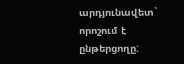արդյունավետ` որոշում է ընթերցողը: